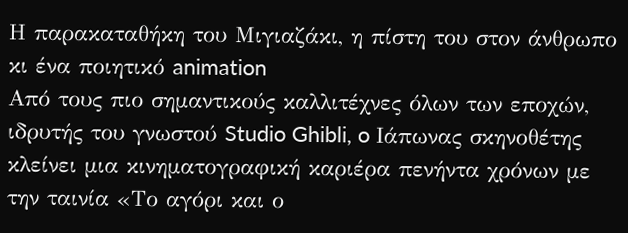Η παρακαταθήκη του Μιγιαζάκι, η πίστη του στον άνθρωπο κι ένα ποιητικό animation
Από τους πιο σημαντικούς καλλιτέχνες όλων των εποχών, ιδρυτής του γνωστού Studio Ghibli, o Ιάπωνας σκηνοθέτης κλείνει μια κινηματογραφική καριέρα πενήντα χρόνων με την ταινία «Το αγόρι και ο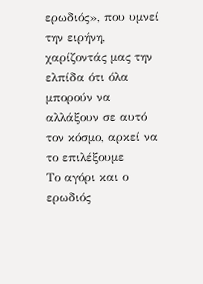ερωδιός», που υμνεί την ειρήνη, χαρίζοντάς μας την ελπίδα ότι όλα μπορούν να αλλάξουν σε αυτό τον κόσμο, αρκεί να το επιλέξουμε
Το αγόρι και ο ερωδιός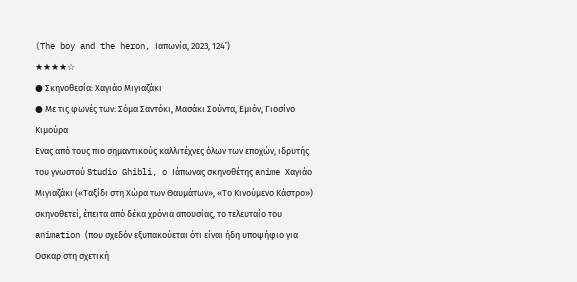(The boy and the heron, Ιαπωνία, 2023, 124’)
★★★★☆
● Σκηνοθεσία: Χαγιάο Μιγιαζάκι
● Με τις φωνές των: Σόμα Σαντόκι, Μασάκι Σούντα, Εμιόν, Γιοσίνο Κιμούρα
Eνας από τους πιο σημαντικούς καλλιτέχνες όλων των εποχών, ιδρυτής του γνωστού Studio Ghibli, o Ιάπωνας σκηνοθέτης anime Χαγιάο Μιγιαζάκι («Ταξίδι στη Χώρα των Θαυμάτων», «Το Κινούμενο Κάστρο») σκηνοθετεί, έπειτα από δέκα χρόνια απουσίας, το τελευταίο του animation (που σχεδόν εξυπακούεται ότι είναι ήδη υποψήφιο για Oσκαρ στη σχετική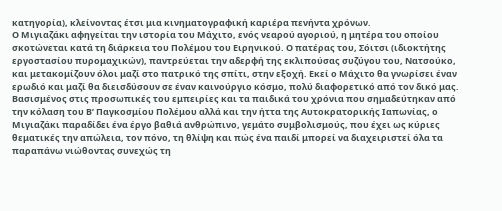κατηγορία), κλείνοντας έτσι μια κινηματογραφική καριέρα πενήντα χρόνων.
Ο Μιγιαζάκι αφηγείται την ιστορία του Μάχιτο, ενός νεαρού αγοριού, η μητέρα του οποίου σκοτώνεται κατά τη διάρκεια του Πολέμου του Ειρηνικού. Ο πατέρας του, Σόιτσι (ιδιοκτήτης εργοστασίου πυρομαχικών), παντρεύεται την αδερφή της εκλιπούσας συζύγου του, Νατσούκο, και μετακομίζουν όλοι μαζί στο πατρικό της σπίτι, στην εξοχή. Εκεί ο Μάχιτο θα γνωρίσει έναν ερωδιό και μαζί θα διεισδύσουν σε έναν καινούργιο κόσμο, πολύ διαφορετικό από τον δικό μας.
Βασισμένος στις προσωπικές του εμπειρίες και τα παιδικά του χρόνια που σημαδεύτηκαν από την κόλαση του Β’ Παγκοσμίου Πολέμου αλλά και την ήττα της Αυτοκρατορικής Ιαπωνίας, ο Μιγιαζάκι παραδίδει ένα έργο βαθιά ανθρώπινο, γεμάτο συμβολισμούς, που έχει ως κύριες θεματικές την απώλεια, τον πόνο, τη θλίψη και πώς ένα παιδί μπορεί να διαχειριστεί όλα τα παραπάνω νιώθοντας συνεχώς τη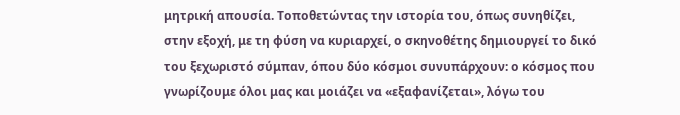μητρική απουσία. Τοποθετώντας την ιστορία του, όπως συνηθίζει, στην εξοχή, με τη φύση να κυριαρχεί, ο σκηνοθέτης δημιουργεί το δικό του ξεχωριστό σύμπαν, όπου δύο κόσμοι συνυπάρχουν: ο κόσμος που γνωρίζουμε όλοι μας και μοιάζει να «εξαφανίζεται», λόγω του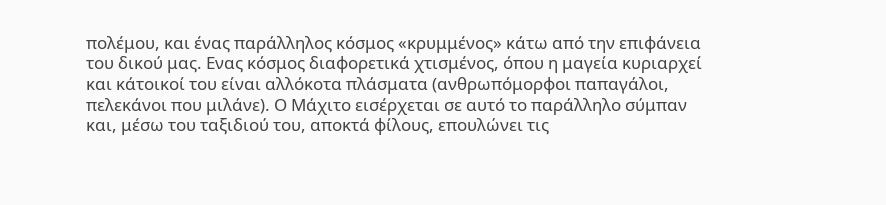πολέμου, και ένας παράλληλος κόσμος «κρυμμένος» κάτω από την επιφάνεια του δικού μας. Ενας κόσμος διαφορετικά χτισμένος, όπου η μαγεία κυριαρχεί και κάτοικοί του είναι αλλόκοτα πλάσματα (ανθρωπόμορφοι παπαγάλοι, πελεκάνοι που μιλάνε). Ο Μάχιτο εισέρχεται σε αυτό το παράλληλο σύμπαν και, μέσω του ταξιδιού του, αποκτά φίλους, επουλώνει τις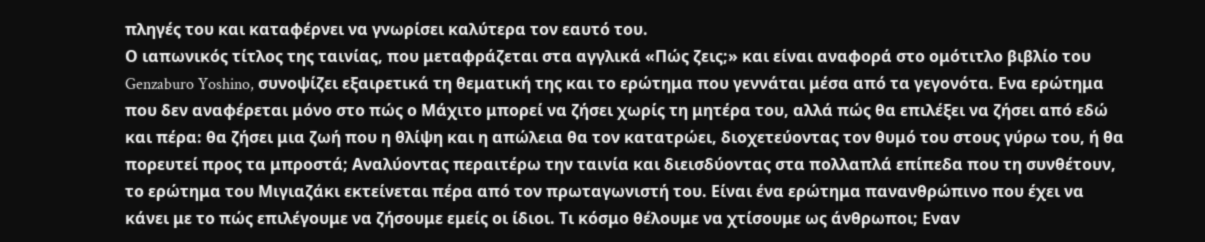πληγές του και καταφέρνει να γνωρίσει καλύτερα τον εαυτό του.
Ο ιαπωνικός τίτλος της ταινίας, που μεταφράζεται στα αγγλικά «Πώς ζεις;» και είναι αναφορά στο ομότιτλο βιβλίο του Genzaburo Yoshino, συνοψίζει εξαιρετικά τη θεματική της και το ερώτημα που γεννάται μέσα από τα γεγονότα. Ενα ερώτημα που δεν αναφέρεται μόνο στο πώς ο Μάχιτο μπορεί να ζήσει χωρίς τη μητέρα του, αλλά πώς θα επιλέξει να ζήσει από εδώ και πέρα: θα ζήσει μια ζωή που η θλίψη και η απώλεια θα τον κατατρώει, διοχετεύοντας τον θυμό του στους γύρω του, ή θα πορευτεί προς τα μπροστά; Αναλύοντας περαιτέρω την ταινία και διεισδύοντας στα πολλαπλά επίπεδα που τη συνθέτουν, το ερώτημα του Μιγιαζάκι εκτείνεται πέρα από τον πρωταγωνιστή του. Είναι ένα ερώτημα πανανθρώπινο που έχει να κάνει με το πώς επιλέγουμε να ζήσουμε εμείς οι ίδιοι. Τι κόσμο θέλουμε να χτίσουμε ως άνθρωποι; Εναν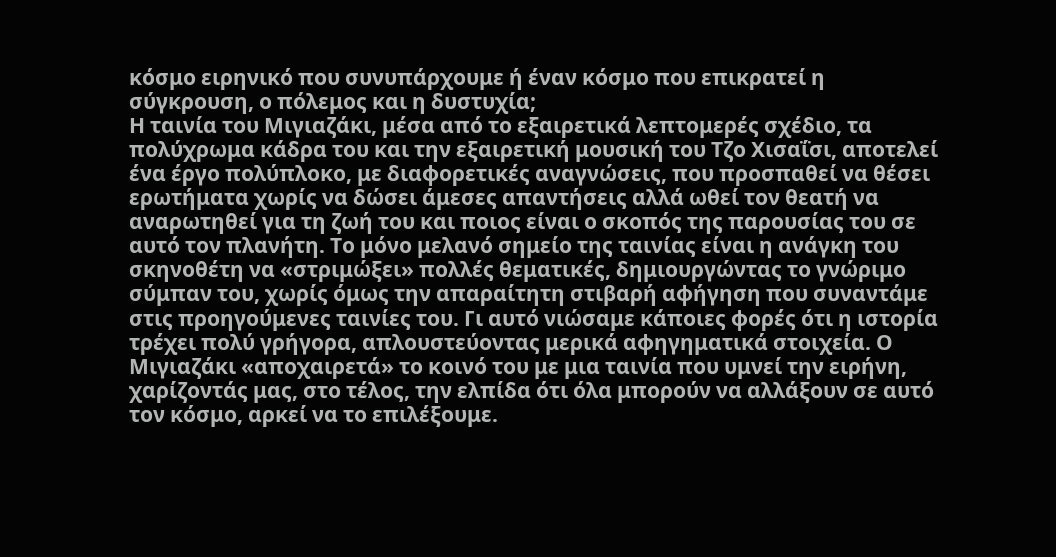κόσμο ειρηνικό που συνυπάρχουμε ή έναν κόσμο που επικρατεί η σύγκρουση, ο πόλεμος και η δυστυχία;
Η ταινία του Μιγιαζάκι, μέσα από το εξαιρετικά λεπτομερές σχέδιο, τα πολύχρωμα κάδρα του και την εξαιρετική μουσική του Τζο Χισαΐσι, αποτελεί ένα έργο πολύπλοκο, με διαφορετικές αναγνώσεις, που προσπαθεί να θέσει ερωτήματα χωρίς να δώσει άμεσες απαντήσεις αλλά ωθεί τον θεατή να αναρωτηθεί για τη ζωή του και ποιος είναι ο σκοπός της παρουσίας του σε αυτό τον πλανήτη. Το μόνο μελανό σημείο της ταινίας είναι η ανάγκη του σκηνοθέτη να «στριμώξει» πολλές θεματικές, δημιουργώντας το γνώριμο σύμπαν του, χωρίς όμως την απαραίτητη στιβαρή αφήγηση που συναντάμε στις προηγούμενες ταινίες του. Γι αυτό νιώσαμε κάποιες φορές ότι η ιστορία τρέχει πολύ γρήγορα, απλουστεύοντας μερικά αφηγηματικά στοιχεία. Ο Μιγιαζάκι «αποχαιρετά» το κοινό του με μια ταινία που υμνεί την ειρήνη, χαρίζοντάς μας, στο τέλος, την ελπίδα ότι όλα μπορούν να αλλάξουν σε αυτό τον κόσμο, αρκεί να το επιλέξουμε.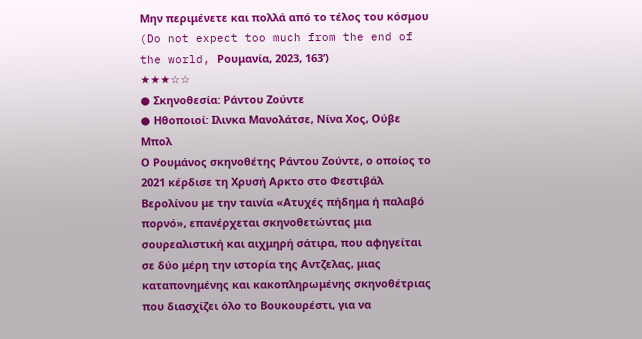Μην περιμένετε και πολλά από το τέλος του κόσμου
(Do not expect too much from the end of the world, Ρουμανία, 2023, 163’)
★★★☆☆
● Σκηνοθεσία: Ράντου Ζούντε
● Ηθοποιοί: Ιλινκα Μανολάτσε, Νίνα Χος, Ούβε Μπολ
Ο Ρουμάνος σκηνοθέτης Ράντου Ζούντε, ο οποίος το 2021 κέρδισε τη Χρυσή Αρκτο στο Φεστιβάλ Βερολίνου με την ταινία «Ατυχές πήδημα ή παλαβό πορνό», επανέρχεται σκηνοθετώντας μια σουρεαλιστική και αιχμηρή σάτιρα, που αφηγείται σε δύο μέρη την ιστορία της Αντζελας, μιας καταπονημένης και κακοπληρωμένης σκηνοθέτριας που διασχίζει όλο το Βουκουρέστι, για να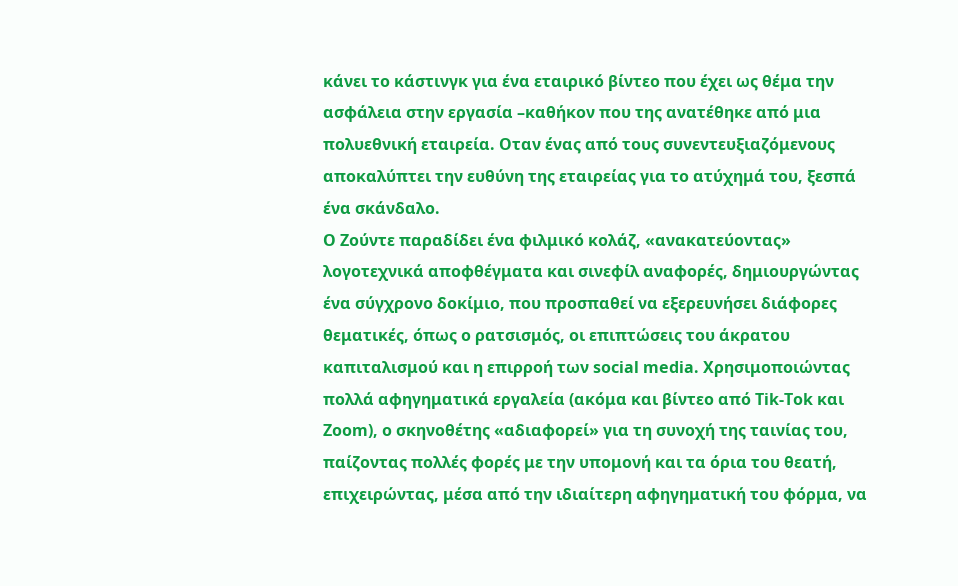κάνει το κάστινγκ για ένα εταιρικό βίντεο που έχει ως θέμα την ασφάλεια στην εργασία –καθήκον που της ανατέθηκε από μια πολυεθνική εταιρεία. Οταν ένας από τους συνεντευξιαζόμενους αποκαλύπτει την ευθύνη της εταιρείας για το ατύχημά του, ξεσπά ένα σκάνδαλο.
Ο Ζούντε παραδίδει ένα φιλμικό κολάζ, «ανακατεύοντας» λογοτεχνικά αποφθέγματα και σινεφίλ αναφορές, δημιουργώντας ένα σύγχρονο δοκίμιο, που προσπαθεί να εξερευνήσει διάφορες θεματικές, όπως ο ρατσισμός, οι επιπτώσεις του άκρατου καπιταλισμού και η επιρροή των social media. Χρησιμοποιώντας πολλά αφηγηματικά εργαλεία (ακόμα και βίντεο από Tik-Tok και Zoom), ο σκηνοθέτης «αδιαφορεί» για τη συνοχή της ταινίας του, παίζοντας πολλές φορές με την υπομονή και τα όρια του θεατή, επιχειρώντας, μέσα από την ιδιαίτερη αφηγηματική του φόρμα, να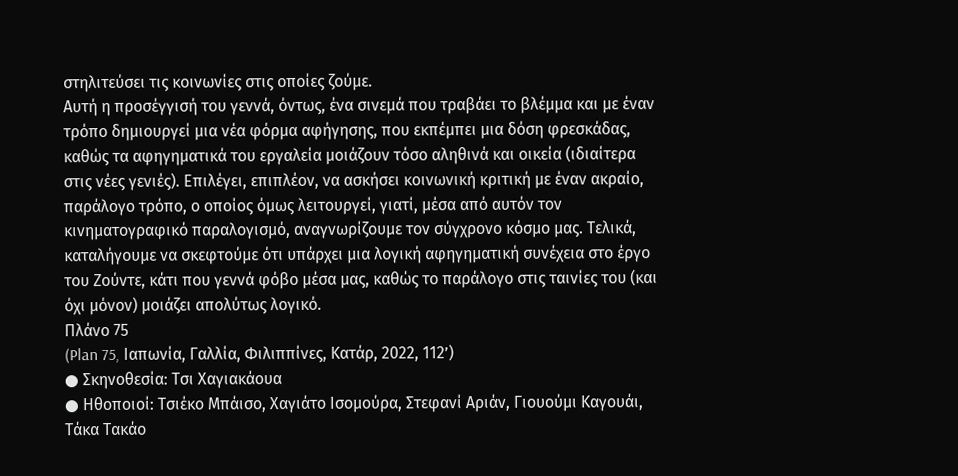στηλιτεύσει τις κοινωνίες στις οποίες ζούμε.
Αυτή η προσέγγισή του γεννά, όντως, ένα σινεμά που τραβάει το βλέμμα και με έναν τρόπο δημιουργεί μια νέα φόρμα αφήγησης, που εκπέμπει μια δόση φρεσκάδας, καθώς τα αφηγηματικά του εργαλεία μοιάζουν τόσο αληθινά και οικεία (ιδιαίτερα στις νέες γενιές). Επιλέγει, επιπλέον, να ασκήσει κοινωνική κριτική με έναν ακραίο, παράλογο τρόπο, ο οποίος όμως λειτουργεί, γιατί, μέσα από αυτόν τον κινηματογραφικό παραλογισμό, αναγνωρίζουμε τον σύγχρονο κόσμο μας. Τελικά, καταλήγουμε να σκεφτούμε ότι υπάρχει μια λογική αφηγηματική συνέχεια στο έργο του Ζούντε, κάτι που γεννά φόβο μέσα μας, καθώς το παράλογο στις ταινίες του (και όχι μόνον) μοιάζει απολύτως λογικό.
Πλάνο 75
(Plan 75, Ιαπωνία, Γαλλία, Φιλιππίνες, Κατάρ, 2022, 112’)
● Σκηνοθεσία: Τσι Χαγιακάουα
● Ηθοποιοί: Τσιέκο Μπάισο, Χαγιάτο Ισομούρα, Στεφανί Αριάν, Γιουούμι Καγουάι, Τάκα Τακάο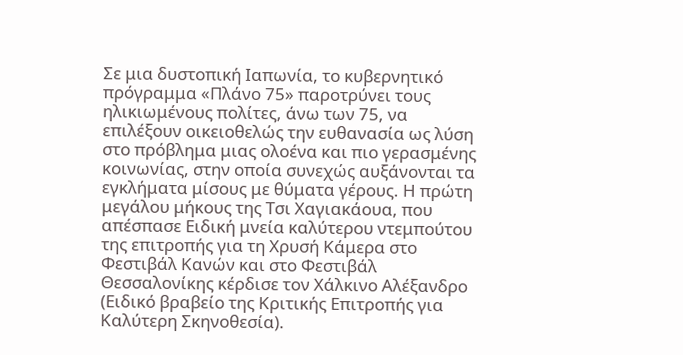Σε μια δυστοπική Ιαπωνία, το κυβερνητικό πρόγραμμα «Πλάνο 75» παροτρύνει τους ηλικιωμένους πολίτες, άνω των 75, να επιλέξουν οικειοθελώς την ευθανασία ως λύση στο πρόβλημα μιας ολοένα και πιο γερασμένης κοινωνίας, στην οποία συνεχώς αυξάνονται τα εγκλήματα μίσους με θύματα γέρους. Η πρώτη μεγάλου μήκους της Τσι Χαγιακάουα, που απέσπασε Ειδική μνεία καλύτερου ντεμπούτου της επιτροπής για τη Χρυσή Κάμερα στο Φεστιβάλ Κανών και στο Φεστιβάλ Θεσσαλονίκης κέρδισε τον Χάλκινο Αλέξανδρο (Ειδικό βραβείο της Κριτικής Επιτροπής για Καλύτερη Σκηνοθεσία).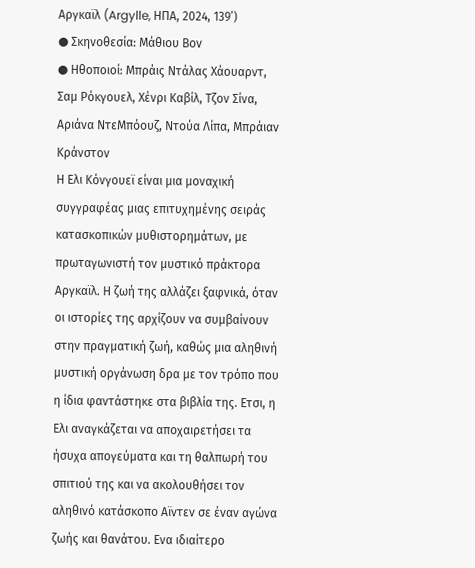Αργκαϊλ (Argylle, ΗΠΑ, 2024, 139’)
● Σκηνοθεσία: Μάθιου Βον
● Ηθοποιοί: Μπράις Ντάλας Χάουαρντ, Σαμ Ρόκγουελ, Χένρι Καβίλ, Τζον Σίνα, Αριάνα ΝτεΜπόουζ, Ντούα Λίπα, Μπράιαν Κράνστον
Η Ελι Κόνγουεϊ είναι μια μοναχική συγγραφέας μιας επιτυχημένης σειράς κατασκοπικών μυθιστορημάτων, με πρωταγωνιστή τον μυστικό πράκτορα Αργκαϊλ. Η ζωή της αλλάζει ξαφνικά, όταν οι ιστορίες της αρχίζουν να συμβαίνουν στην πραγματική ζωή, καθώς μια αληθινή μυστική οργάνωση δρα με τον τρόπο που η ίδια φαντάστηκε στα βιβλία της. Ετσι, η Ελι αναγκάζεται να αποχαιρετήσει τα ήσυχα απογεύματα και τη θαλπωρή του σπιτιού της και να ακολουθήσει τον αληθινό κατάσκοπο Αϊντεν σε έναν αγώνα ζωής και θανάτου. Ενα ιδιαίτερο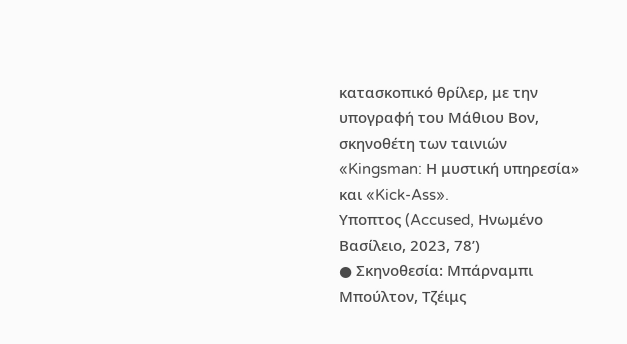κατασκοπικό θρίλερ, με την υπογραφή του Μάθιου Βον, σκηνοθέτη των ταινιών «Kingsman: Η μυστική υπηρεσία» και «Kick-Ass».
Υποπτος (Accused, Ηνωμένο Βασίλειο, 2023, 78’)
● Σκηνοθεσία: Μπάρναμπι Μπούλτον, Τζέιμς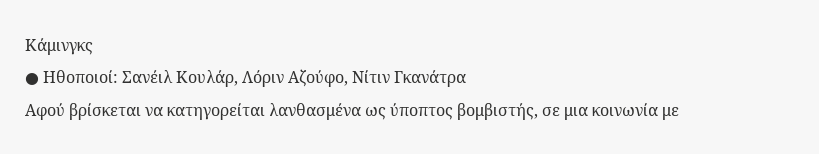Κάμινγκς
● Ηθοποιοί: Σανέιλ Κουλάρ, Λόριν Αζούφο, Νίτιν Γκανάτρα
Αφού βρίσκεται να κατηγορείται λανθασμένα ως ύποπτος βομβιστής, σε μια κοινωνία με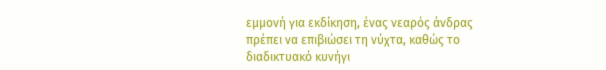εμμονή για εκδίκηση, ένας νεαρός άνδρας πρέπει να επιβιώσει τη νύχτα, καθώς το διαδικτυακό κυνήγι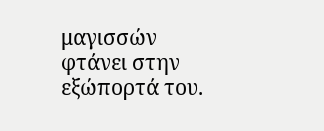μαγισσών φτάνει στην εξώπορτά του.